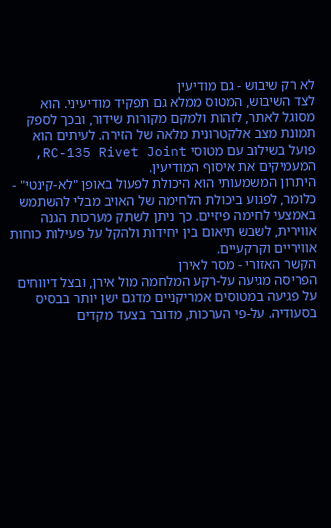לא רק שיבוש - גם מודיעין
לצד השיבוש, המטוס ממלא גם תפקיד מודיעיני. הוא מסוגל לאתר, לזהות ולמקם מקורות שידור, ובכך לספק תמונת מצב אלקטרונית מלאה של הזירה. לעיתים הוא פועל בשילוב עם מטוסי RC-135 Rivet Joint, המעמיקים את איסוף המודיעין.
היתרון המשמעותי הוא היכולת לפעול באופן "לא-קינטי" - כלומר, לפגוע ביכולת הלחימה של האויב מבלי להשתמש באמצעי לחימה פיזיים. כך ניתן לשתק מערכות הגנה אווירית, לשבש תיאום בין יחידות ולהקל על פעילות כוחות אוויריים וקרקעיים.
הקשר האזורי - מסר לאירן
הפריסה מגיעה על-רקע המלחמה מול אירן, ובצל דיווחים על פגיעה במטוסים אמריקניים מדגם ישן יותר בבסיס בסעודיה. על-פי הערכות, מדובר בצעד מקדים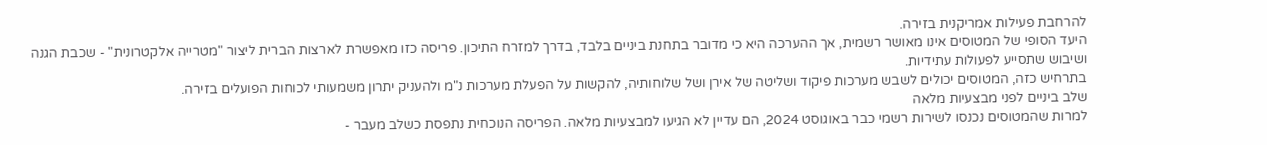להרחבת פעילות אמריקנית בזירה.
היעד הסופי של המטוסים אינו מאושר רשמית, אך ההערכה היא כי מדובר בתחנת ביניים בלבד, בדרך למזרח התיכון. פריסה כזו מאפשרת לארצות הברית ליצור "מטרייה אלקטרונית" - שכבת הגנה ושיבוש שתסייע לפעולות עתידיות.
בתרחיש כזה, המטוסים יכולים לשבש מערכות פיקוד ושליטה של אירן ושל שלוחותיה, להקשות על הפעלת מערכות נ"מ ולהעניק יתרון משמעותי לכוחות הפועלים בזירה.
שלב ביניים לפני מבצעיות מלאה
למרות שהמטוסים נכנסו לשירות רשמי כבר באוגוסט 2024, הם עדיין לא הגיעו למבצעיות מלאה. הפריסה הנוכחית נתפסת כשלב מעבר -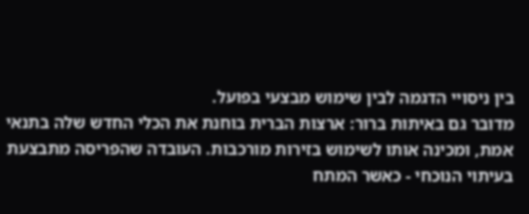בין ניסויי הדגמה לבין שימוש מבצעי בפועל.
מדובר גם באיתות ברור: ארצות הברית בוחנת את הכלי החדש שלה בתנאי אמת, ומכינה אותו לשימוש בזירות מורכבות. העובדה שהפריסה מתבצעת בעיתוי הנוכחי - כאשר המתח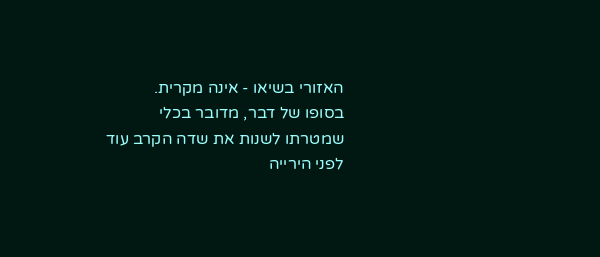האזורי בשיאו - אינה מקרית.
בסופו של דבר, מדובר בכלי שמטרתו לשנות את שדה הקרב עוד לפני הירייה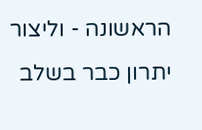הראשונה - וליצור יתרון כבר בשלב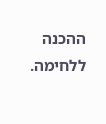ההכנה ללחימה.